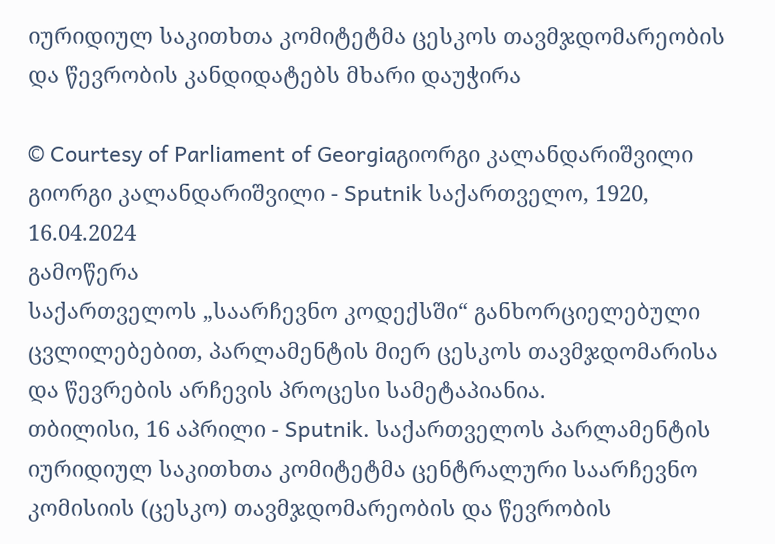იურიდიულ საკითხთა კომიტეტმა ცესკოს თავმჯდომარეობის და წევრობის კანდიდატებს მხარი დაუჭირა

© Courtesy of Parliament of Georgiaგიორგი კალანდარიშვილი
გიორგი კალანდარიშვილი - Sputnik საქართველო, 1920, 16.04.2024
გამოწერა
საქართველოს „საარჩევნო კოდექსში“ განხორციელებული ცვლილებებით, პარლამენტის მიერ ცესკოს თავმჯდომარისა და წევრების არჩევის პროცესი სამეტაპიანია.
თბილისი, 16 აპრილი - Sputnik. საქართველოს პარლამენტის იურიდიულ საკითხთა კომიტეტმა ცენტრალური საარჩევნო კომისიის (ცესკო) თავმჯდომარეობის და წევრობის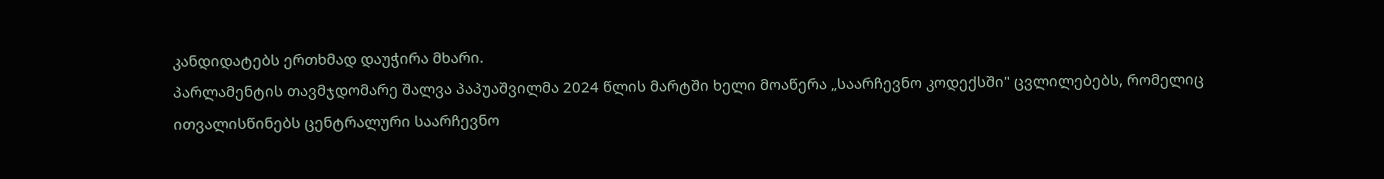კანდიდატებს ერთხმად დაუჭირა მხარი.
პარლამენტის თავმჯდომარე შალვა პაპუაშვილმა 2024 წლის მარტში ხელი მოაწერა „საარჩევნო კოდექსში" ცვლილებებს, რომელიც ითვალისწინებს ცენტრალური საარჩევნო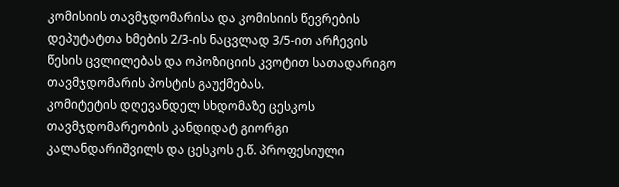კომისიის თავმჯდომარისა და კომისიის წევრების დეპუტატთა ხმების 2/3-ის ნაცვლად 3/5-ით არჩევის წესის ცვლილებას და ოპოზიციის კვოტით სათადარიგო თავმჯდომარის პოსტის გაუქმებას.
კომიტეტის დღევანდელ სხდომაზე ცესკოს თავმჯდომარეობის კანდიდატ გიორგი კალანდარიშვილს და ცესკოს ე.წ. პროფესიული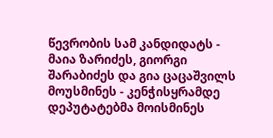წევრობის სამ კანდიდატს - მაია ზარიძეს, გიორგი შარაბიძეს და გია ცაცაშვილს მოუსმინეს - კენჭისყრამდე დეპუტატებმა მოისმინეს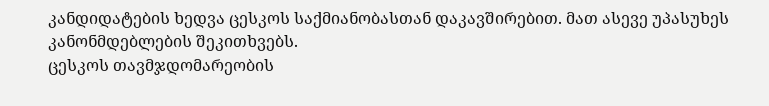კანდიდატების ხედვა ცესკოს საქმიანობასთან დაკავშირებით. მათ ასევე უპასუხეს კანონმდებლების შეკითხვებს.
ცესკოს თავმჯდომარეობის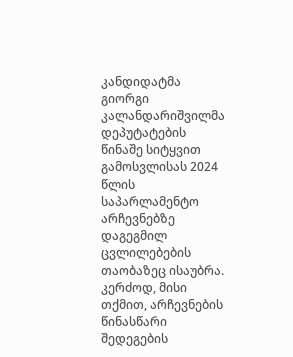კანდიდატმა გიორგი კალანდარიშვილმა დეპუტატების წინაშე სიტყვით გამოსვლისას 2024 წლის საპარლამენტო არჩევნებზე დაგეგმილ ცვლილებების თაობაზეც ისაუბრა.
კერძოდ, მისი თქმით, არჩევნების წინასწარი შედეგების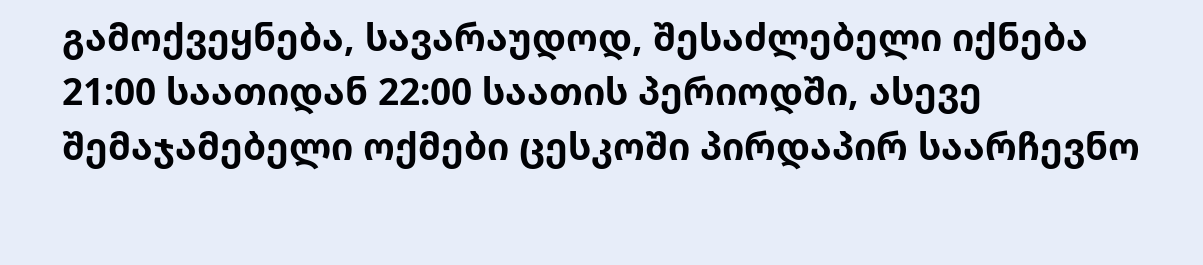გამოქვეყნება, სავარაუდოდ, შესაძლებელი იქნება 21:00 საათიდან 22:00 საათის პერიოდში, ასევე შემაჯამებელი ოქმები ცესკოში პირდაპირ საარჩევნო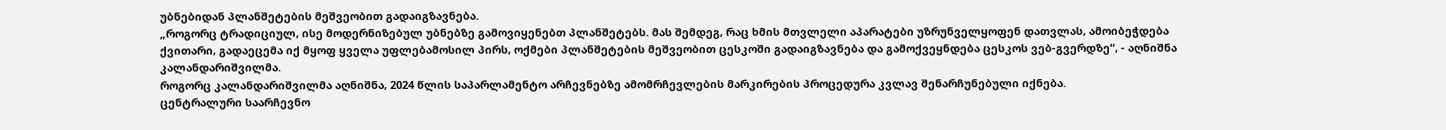უბნებიდან პლანშეტების მეშვეობით გადაიგზავნება.
„როგორც ტრადიციულ, ისე მოდერნიზებულ უბნებზე გამოვიყენებთ პლანშეტებს. მას შემდეგ, რაც ხმის მთვლელი აპარატები უზრუნველყოფენ დათვლას, ამოიბეჭდება ქვითარი, გადაეცემა იქ მყოფ ყველა უფლებამოსილ პირს, ოქმები პლანშეტების მეშვეობით ცესკოში გადაიგზავნება და გამოქვეყნდება ცესკოს ვებ-გვერდზე“, - აღნიშნა კალანდარიშვილმა.
როგორც კალანდარიშვილმა აღნიშნა, 2024 წლის საპარლამენტო არჩევნებზე ამომრჩევლების მარკირების პროცედურა კვლავ შენარჩუნებული იქნება.
ცენტრალური საარჩევნო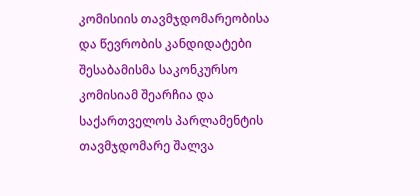კომისიის თავმჯდომარეობისა და წევრობის კანდიდატები შესაბამისმა საკონკურსო კომისიამ შეარჩია და საქართველოს პარლამენტის თავმჯდომარე შალვა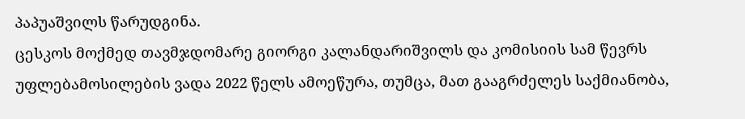პაპუაშვილს წარუდგინა.
ცესკოს მოქმედ თავმჯდომარე გიორგი კალანდარიშვილს და კომისიის სამ წევრს უფლებამოსილების ვადა 2022 წელს ამოეწურა, თუმცა, მათ გააგრძელეს საქმიანობა,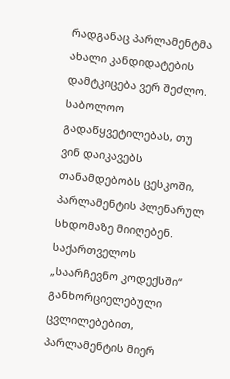რადგანაც პარლამენტმა ახალი კანდიდატების დამტკიცება ვერ შეძლო.
საბოლოო გადაწყვეტილებას, თუ ვინ დაიკავებს თანამდებობს ცესკოში, პარლამენტის პლენარულ სხდომაზე მიიღებენ.
საქართველოს „საარჩევნო კოდექსში“ განხორციელებული ცვლილებებით, პარლამენტის მიერ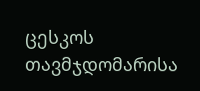ცესკოს თავმჯდომარისა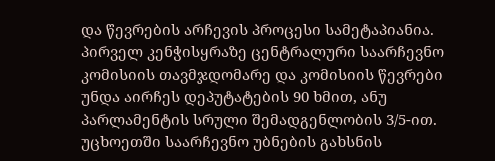და წევრების არჩევის პროცესი სამეტაპიანია. პირველ კენჭისყრაზე ცენტრალური საარჩევნო კომისიის თავმჯდომარე და კომისიის წევრები უნდა აირჩეს დეპუტატების 90 ხმით, ანუ პარლამენტის სრული შემადგენლობის 3/5-ით.
უცხოეთში საარჩევნო უბნების გახსნის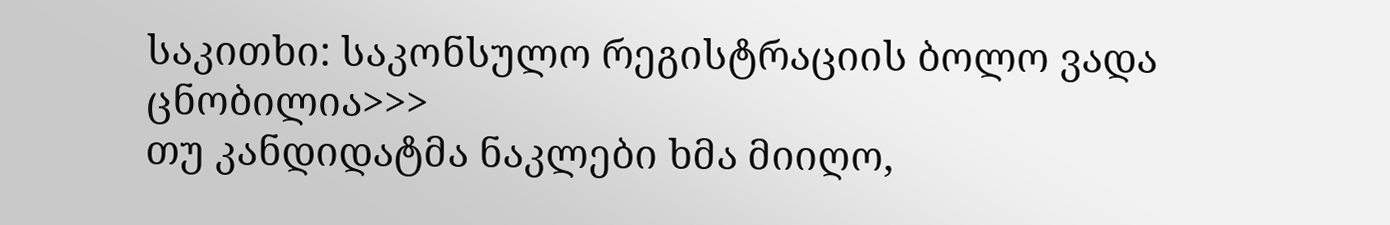საკითხი: საკონსულო რეგისტრაციის ბოლო ვადა ცნობილია>>>
თუ კანდიდატმა ნაკლები ხმა მიიღო,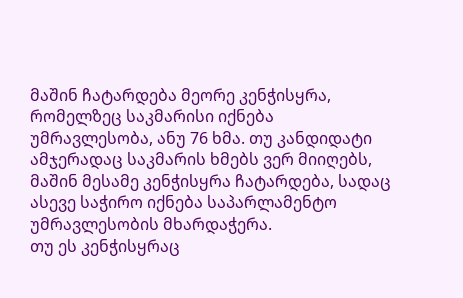მაშინ ჩატარდება მეორე კენჭისყრა, რომელზეც საკმარისი იქნება უმრავლესობა, ანუ 76 ხმა. თუ კანდიდატი ამჯერადაც საკმარის ხმებს ვერ მიიღებს, მაშინ მესამე კენჭისყრა ჩატარდება, სადაც ასევე საჭირო იქნება საპარლამენტო უმრავლესობის მხარდაჭერა.
თუ ეს კენჭისყრაც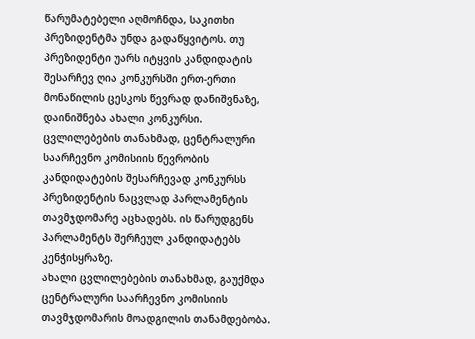წარუმატებელი აღმოჩნდა, საკითხი პრეზიდენტმა უნდა გადაწყვიტოს. თუ პრეზიდენტი უარს იტყვის კანდიდატის შესარჩევ ღია კონკურსში ერთ-ერთი მონაწილის ცესკოს წევრად დანიშვნაზე, დაინიშნება ახალი კონკურსი.
ცვლილებების თანახმად, ცენტრალური საარჩევნო კომისიის წევრობის კანდიდატების შესარჩევად კონკურსს პრეზიდენტის ნაცვლად პარლამენტის თავმჯდომარე აცხადებს. ის წარუდგენს პარლამენტს შერჩეულ კანდიდატებს კენჭისყრაზე.
ახალი ცვლილებების თანახმად, გაუქმდა ცენტრალური საარჩევნო კომისიის თავმჯდომარის მოადგილის თანამდებობა.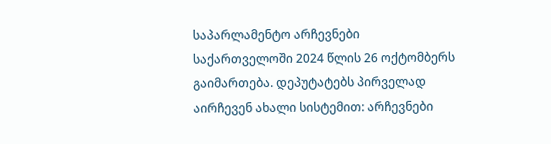საპარლამენტო არჩევნები საქართველოში 2024 წლის 26 ოქტომბერს გაიმართება. დეპუტატებს პირველად აირჩევენ ახალი სისტემით: არჩევნები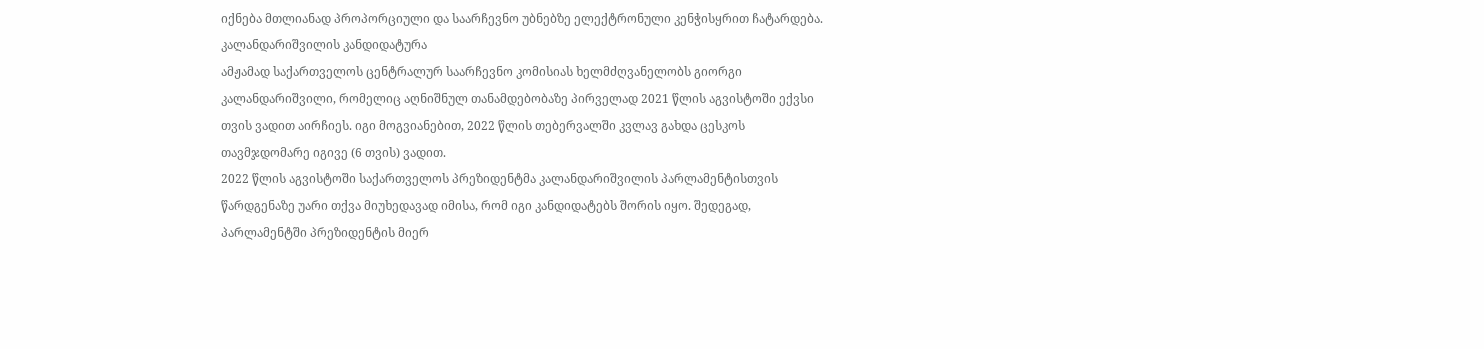იქნება მთლიანად პროპორციული და საარჩევნო უბნებზე ელექტრონული კენჭისყრით ჩატარდება.
კალანდარიშვილის კანდიდატურა
ამჟამად საქართველოს ცენტრალურ საარჩევნო კომისიას ხელმძღვანელობს გიორგი კალანდარიშვილი, რომელიც აღნიშნულ თანამდებობაზე პირველად 2021 წლის აგვისტოში ექვსი თვის ვადით აირჩიეს. იგი მოგვიანებით, 2022 წლის თებერვალში კვლავ გახდა ცესკოს თავმჯდომარე იგივე (6 თვის) ვადით.
2022 წლის აგვისტოში საქართველოს პრეზიდენტმა კალანდარიშვილის პარლამენტისთვის წარდგენაზე უარი თქვა მიუხედავად იმისა, რომ იგი კანდიდატებს შორის იყო. შედეგად, პარლამენტში პრეზიდენტის მიერ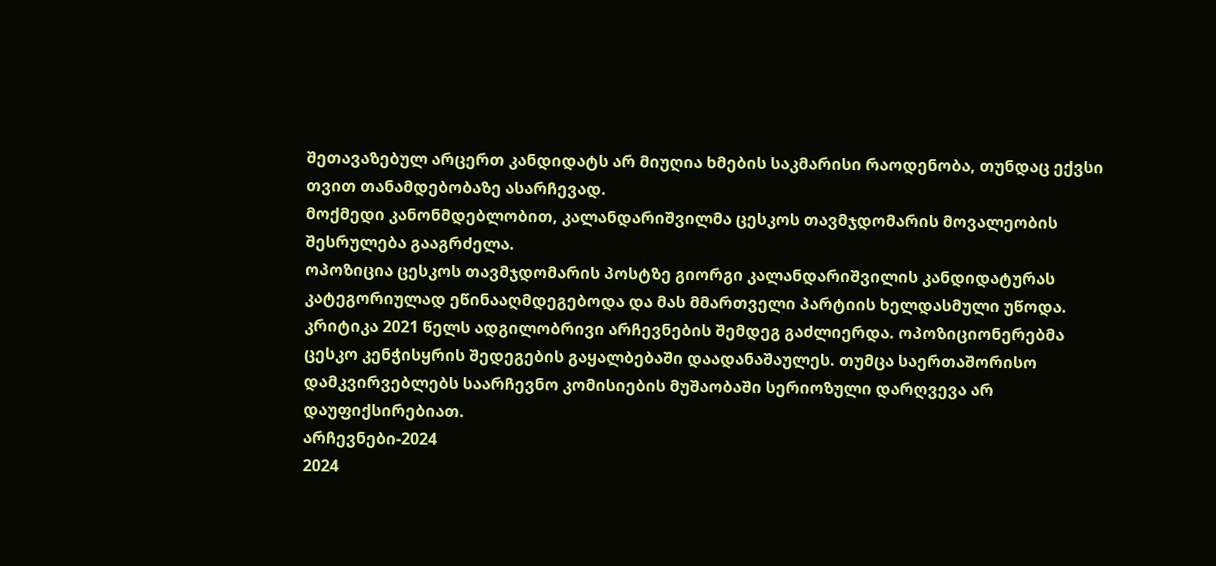შეთავაზებულ არცერთ კანდიდატს არ მიუღია ხმების საკმარისი რაოდენობა, თუნდაც ექვსი თვით თანამდებობაზე ასარჩევად.
მოქმედი კანონმდებლობით, კალანდარიშვილმა ცესკოს თავმჯდომარის მოვალეობის შესრულება გააგრძელა.
ოპოზიცია ცესკოს თავმჯდომარის პოსტზე გიორგი კალანდარიშვილის კანდიდატურას კატეგორიულად ეწინააღმდეგებოდა და მას მმართველი პარტიის ხელდასმული უწოდა. კრიტიკა 2021 წელს ადგილობრივი არჩევნების შემდეგ გაძლიერდა. ოპოზიციონერებმა ცესკო კენჭისყრის შედეგების გაყალბებაში დაადანაშაულეს. თუმცა საერთაშორისო დამკვირვებლებს საარჩევნო კომისიების მუშაობაში სერიოზული დარღვევა არ დაუფიქსირებიათ.
არჩევნები-2024
2024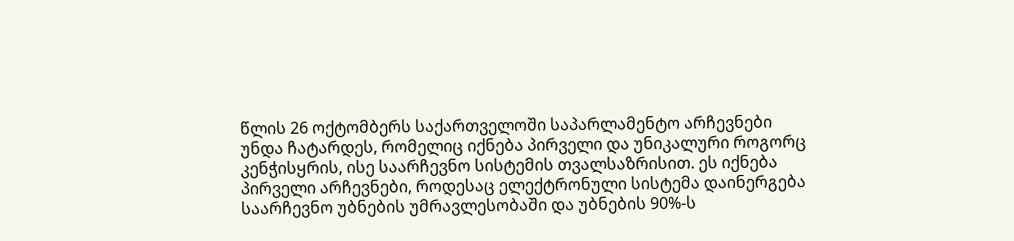წლის 26 ოქტომბერს საქართველოში საპარლამენტო არჩევნები უნდა ჩატარდეს, რომელიც იქნება პირველი და უნიკალური როგორც კენჭისყრის, ისე საარჩევნო სისტემის თვალსაზრისით. ეს იქნება პირველი არჩევნები, როდესაც ელექტრონული სისტემა დაინერგება საარჩევნო უბნების უმრავლესობაში და უბნების 90%-ს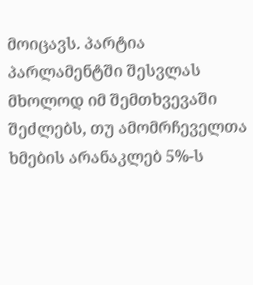მოიცავს. პარტია პარლამენტში შესვლას მხოლოდ იმ შემთხვევაში შეძლებს, თუ ამომრჩეველთა ხმების არანაკლებ 5%-ს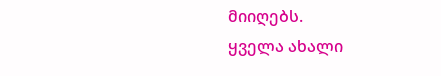მიიღებს.
ყველა ახალი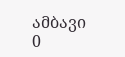ამბავი
0